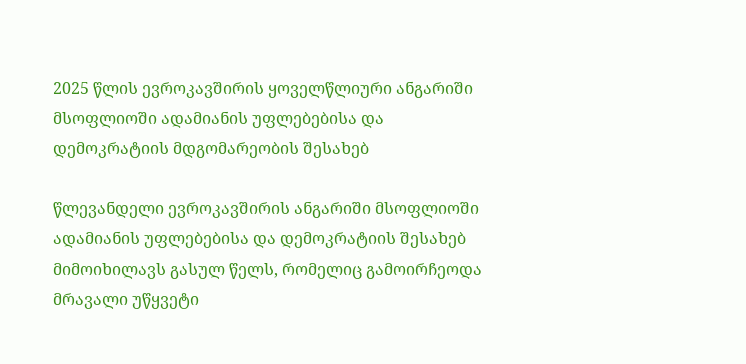2025 წლის ევროკავშირის ყოველწლიური ანგარიში მსოფლიოში ადამიანის უფლებებისა და დემოკრატიის მდგომარეობის შესახებ

წლევანდელი ევროკავშირის ანგარიში მსოფლიოში ადამიანის უფლებებისა და დემოკრატიის შესახებ მიმოიხილავს გასულ წელს, რომელიც გამოირჩეოდა მრავალი უწყვეტი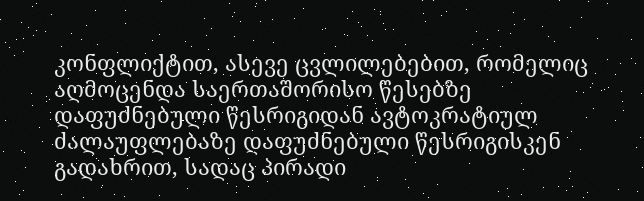კონფლიქტით, ასევე ცვლილებებით, რომელიც აღმოცენდა საერთაშორისო წესებზე დაფუძნებული წესრიგიდან ავტოკრატიულ ძალაუფლებაზე დაფუძნებული წესრიგისკენ გადახრით, სადაც პირადი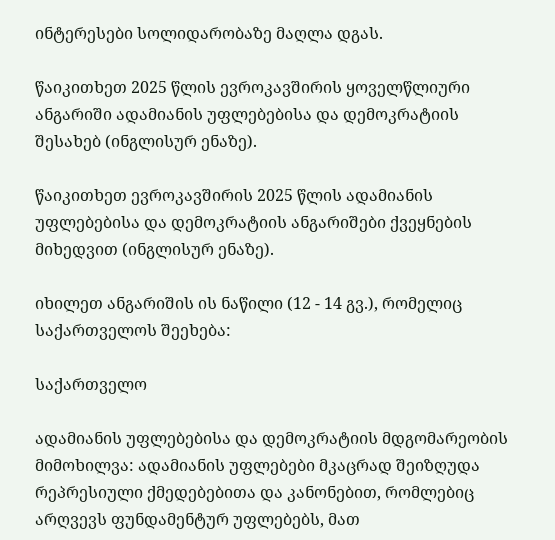ინტერესები სოლიდარობაზე მაღლა დგას.

წაიკითხეთ 2025 წლის ევროკავშირის ყოველწლიური ანგარიში ადამიანის უფლებებისა და დემოკრატიის შესახებ (ინგლისურ ენაზე).

წაიკითხეთ ევროკავშირის 2025 წლის ადამიანის უფლებებისა და დემოკრატიის ანგარიშები ქვეყნების მიხედვით (ინგლისურ ენაზე).

იხილეთ ანგარიშის ის ნაწილი (12 - 14 გვ.), რომელიც  საქართველოს შეეხება:

საქართველო

ადამიანის უფლებებისა და დემოკრატიის მდგომარეობის მიმოხილვა: ადამიანის უფლებები მკაცრად შეიზღუდა რეპრესიული ქმედებებითა და კანონებით, რომლებიც არღვევს ფუნდამენტურ უფლებებს, მათ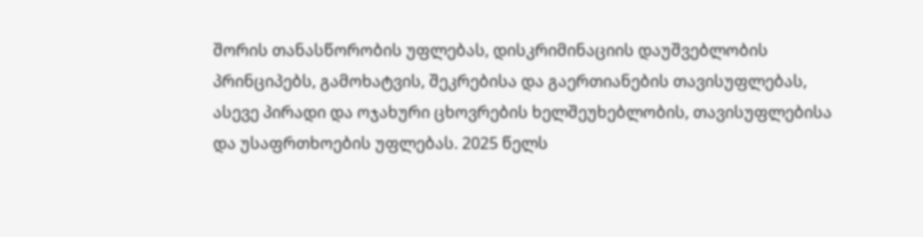შორის თანასწორობის უფლებას, დისკრიმინაციის დაუშვებლობის პრინციპებს, გამოხატვის, შეკრებისა და გაერთიანების თავისუფლებას, ასევე პირადი და ოჯახური ცხოვრების ხელშეუხებლობის, თავისუფლებისა და უსაფრთხოების უფლებას. 2025 წელს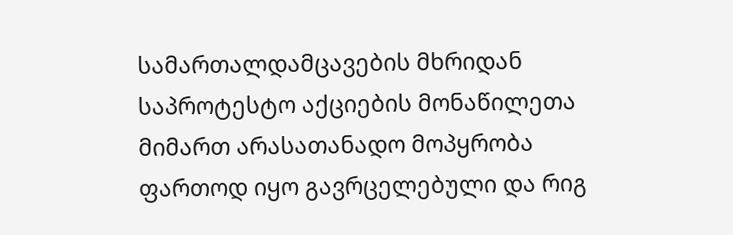სამართალდამცავების მხრიდან საპროტესტო აქციების მონაწილეთა მიმართ არასათანადო მოპყრობა ფართოდ იყო გავრცელებული და რიგ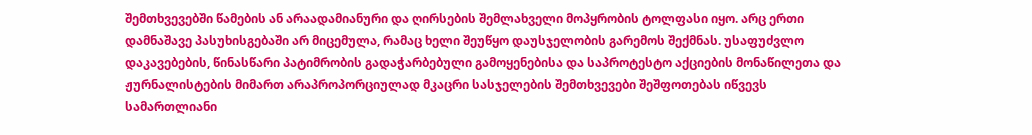შემთხვევებში წამების ან არაადამიანური და ღირსების შემლახველი მოპყრობის ტოლფასი იყო. არც ერთი დამნაშავე პასუხისგებაში არ მიცემულა, რამაც ხელი შეუწყო დაუსჯელობის გარემოს შექმნას. უსაფუძვლო დაკავებების, წინასწარი პატიმრობის გადაჭარბებული გამოყენებისა და საპროტესტო აქციების მონაწილეთა და ჟურნალისტების მიმართ არაპროპორციულად მკაცრი სასჯელების შემთხვევები შეშფოთებას იწვევს სამართლიანი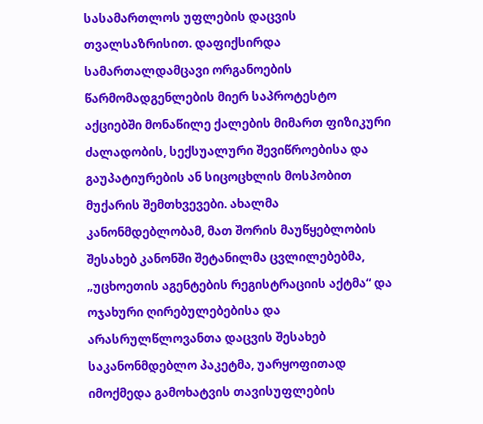სასამართლოს უფლების დაცვის თვალსაზრისით. დაფიქსირდა სამართალდამცავი ორგანოების წარმომადგენლების მიერ საპროტესტო აქციებში მონაწილე ქალების მიმართ ფიზიკური ძალადობის, სექსუალური შევიწროებისა და გაუპატიურების ან სიცოცხლის მოსპობით მუქარის შემთხვევები. ახალმა კანონმდებლობამ, მათ შორის მაუწყებლობის შესახებ კანონში შეტანილმა ცვლილებებმა, „უცხოეთის აგენტების რეგისტრაციის აქტმა“ და ოჯახური ღირებულებებისა და არასრულწლოვანთა დაცვის შესახებ საკანონმდებლო პაკეტმა, უარყოფითად იმოქმედა გამოხატვის თავისუფლების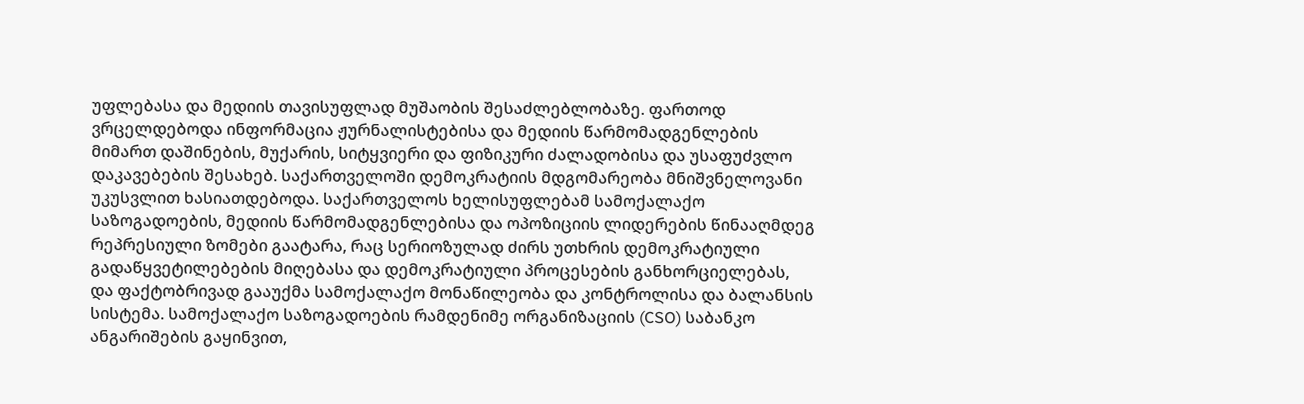უფლებასა და მედიის თავისუფლად მუშაობის შესაძლებლობაზე. ფართოდ ვრცელდებოდა ინფორმაცია ჟურნალისტებისა და მედიის წარმომადგენლების მიმართ დაშინების, მუქარის, სიტყვიერი და ფიზიკური ძალადობისა და უსაფუძვლო დაკავებების შესახებ. საქართველოში დემოკრატიის მდგომარეობა მნიშვნელოვანი უკუსვლით ხასიათდებოდა. საქართველოს ხელისუფლებამ სამოქალაქო საზოგადოების, მედიის წარმომადგენლებისა და ოპოზიციის ლიდერების წინააღმდეგ რეპრესიული ზომები გაატარა, რაც სერიოზულად ძირს უთხრის დემოკრატიული გადაწყვეტილებების მიღებასა და დემოკრატიული პროცესების განხორციელებას, და ფაქტობრივად გააუქმა სამოქალაქო მონაწილეობა და კონტროლისა და ბალანსის სისტემა. სამოქალაქო საზოგადოების რამდენიმე ორგანიზაციის (CSO) საბანკო ანგარიშების გაყინვით,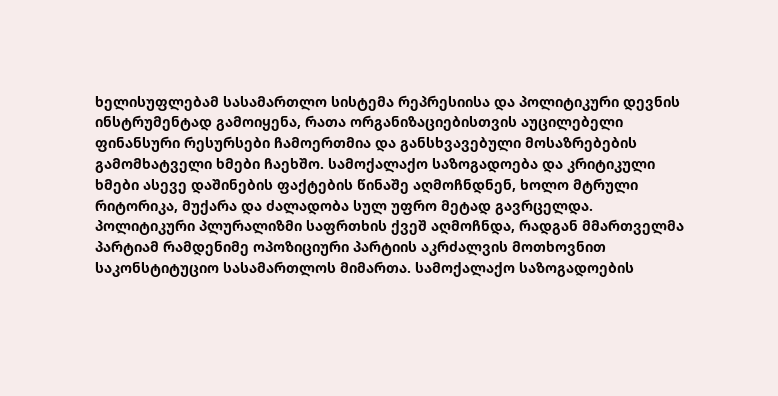ხელისუფლებამ სასამართლო სისტემა რეპრესიისა და პოლიტიკური დევნის ინსტრუმენტად გამოიყენა, რათა ორგანიზაციებისთვის აუცილებელი ფინანსური რესურსები ჩამოერთმია და განსხვავებული მოსაზრებების გამომხატველი ხმები ჩაეხშო. სამოქალაქო საზოგადოება და კრიტიკული ხმები ასევე დაშინების ფაქტების წინაშე აღმოჩნდნენ, ხოლო მტრული რიტორიკა, მუქარა და ძალადობა სულ უფრო მეტად გავრცელდა. პოლიტიკური პლურალიზმი საფრთხის ქვეშ აღმოჩნდა, რადგან მმართველმა პარტიამ რამდენიმე ოპოზიციური პარტიის აკრძალვის მოთხოვნით საკონსტიტუციო სასამართლოს მიმართა. სამოქალაქო საზოგადოების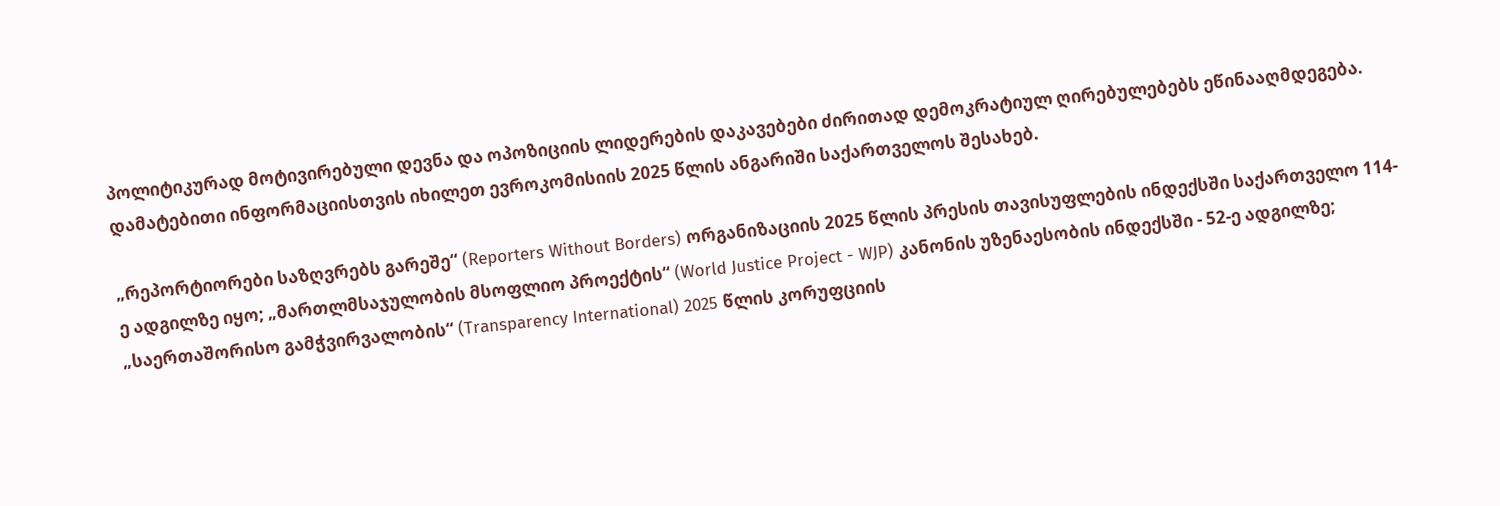პოლიტიკურად მოტივირებული დევნა და ოპოზიციის ლიდერების დაკავებები ძირითად დემოკრატიულ ღირებულებებს ეწინააღმდეგება.  დამატებითი ინფორმაციისთვის იხილეთ ევროკომისიის 2025 წლის ანგარიში საქართველოს შესახებ.

„რეპორტიორები საზღვრებს გარეშე“ (Reporters Without Borders) ორგანიზაციის 2025 წლის პრესის თავისუფლების ინდექსში საქართველო 114-ე ადგილზე იყო; „მართლმსაჯულობის მსოფლიო პროექტის“ (World Justice Project - WJP) კანონის უზენაესობის ინდექსში - 52-ე ადგილზე; „საერთაშორისო გამჭვირვალობის“ (Transparency International) 2025 წლის კორუფციის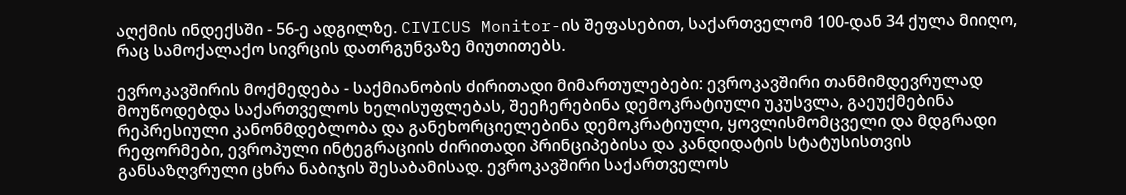აღქმის ინდექსში - 56-ე ადგილზე. CIVICUS Monitor-ის შეფასებით, საქართველომ 100-დან 34 ქულა მიიღო, რაც სამოქალაქო სივრცის დათრგუნვაზე მიუთითებს.

ევროკავშირის მოქმედება - საქმიანობის ძირითადი მიმართულებები: ევროკავშირი თანმიმდევრულად მოუწოდებდა საქართველოს ხელისუფლებას, შეეჩერებინა დემოკრატიული უკუსვლა, გაეუქმებინა რეპრესიული კანონმდებლობა და განეხორციელებინა დემოკრატიული, ყოვლისმომცველი და მდგრადი რეფორმები, ევროპული ინტეგრაციის ძირითადი პრინციპებისა და კანდიდატის სტატუსისთვის განსაზღვრული ცხრა ნაბიჯის შესაბამისად. ევროკავშირი საქართველოს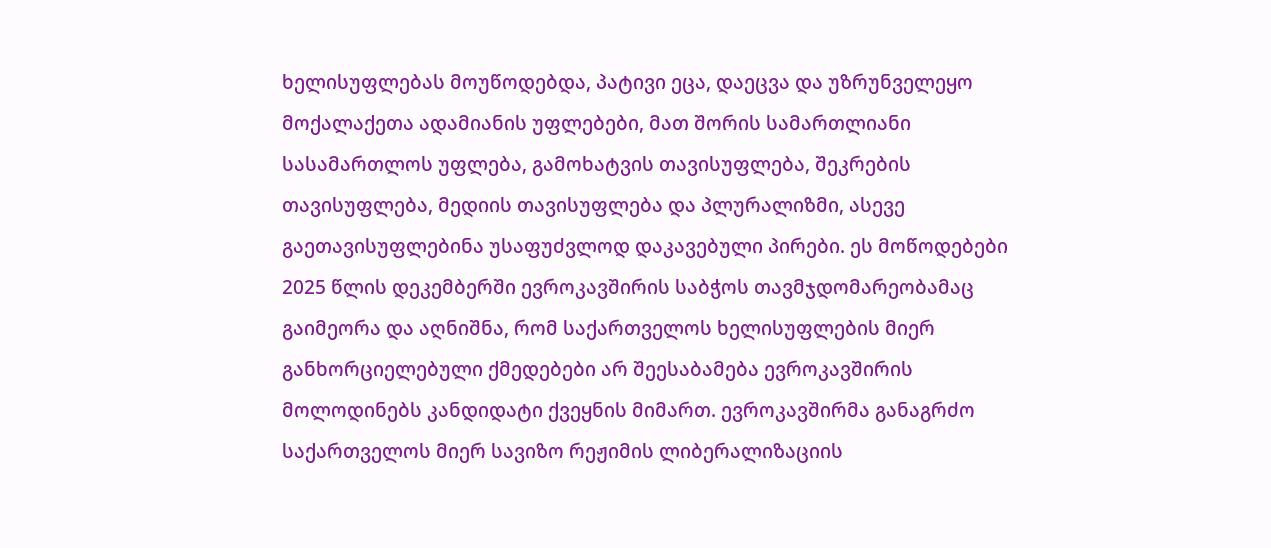ხელისუფლებას მოუწოდებდა, პატივი ეცა, დაეცვა და უზრუნველეყო მოქალაქეთა ადამიანის უფლებები, მათ შორის სამართლიანი სასამართლოს უფლება, გამოხატვის თავისუფლება, შეკრების თავისუფლება, მედიის თავისუფლება და პლურალიზმი, ასევე გაეთავისუფლებინა უსაფუძვლოდ დაკავებული პირები. ეს მოწოდებები 2025 წლის დეკემბერში ევროკავშირის საბჭოს თავმჯდომარეობამაც გაიმეორა და აღნიშნა, რომ საქართველოს ხელისუფლების მიერ განხორციელებული ქმედებები არ შეესაბამება ევროკავშირის მოლოდინებს კანდიდატი ქვეყნის მიმართ. ევროკავშირმა განაგრძო საქართველოს მიერ სავიზო რეჟიმის ლიბერალიზაციის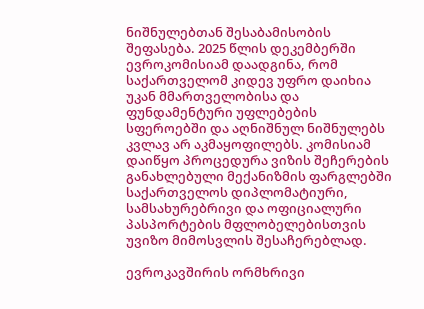ნიშნულებთან შესაბამისობის შეფასება. 2025 წლის დეკემბერში ევროკომისიამ დაადგინა, რომ საქართველომ კიდევ უფრო დაიხია უკან მმართველობისა და ფუნდამენტური უფლებების სფეროებში და აღნიშნულ ნიშნულებს კვლავ არ აკმაყოფილებს. კომისიამ დაიწყო პროცედურა ვიზის შეჩერების განახლებული მექანიზმის ფარგლებში საქართველოს დიპლომატიური, სამსახურებრივი და ოფიციალური პასპორტების მფლობელებისთვის უვიზო მიმოსვლის შესაჩერებლად.

ევროკავშირის ორმხრივი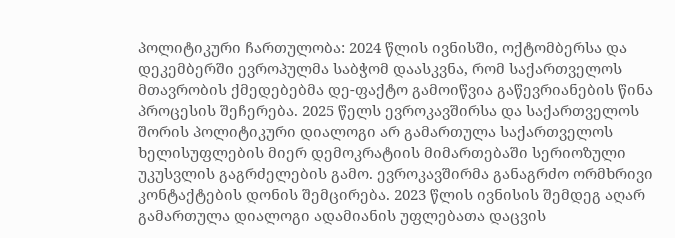პოლიტიკური ჩართულობა: 2024 წლის ივნისში, ოქტომბერსა და დეკემბერში ევროპულმა საბჭომ დაასკვნა, რომ საქართველოს მთავრობის ქმედებებმა დე-ფაქტო გამოიწვია გაწევრიანების წინა პროცესის შეჩერება. 2025 წელს ევროკავშირსა და საქართველოს შორის პოლიტიკური დიალოგი არ გამართულა საქართველოს ხელისუფლების მიერ დემოკრატიის მიმართებაში სერიოზული უკუსვლის გაგრძელების გამო. ევროკავშირმა განაგრძო ორმხრივი კონტაქტების დონის შემცირება. 2023 წლის ივნისის შემდეგ აღარ გამართულა დიალოგი ადამიანის უფლებათა დაცვის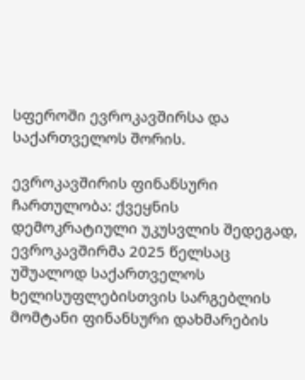სფეროში ევროკავშირსა და საქართველოს შორის.

ევროკავშირის ფინანსური ჩართულობა: ქვეყნის დემოკრატიული უკუსვლის შედეგად, ევროკავშირმა 2025 წელსაც უშუალოდ საქართველოს ხელისუფლებისთვის სარგებლის მომტანი ფინანსური დახმარების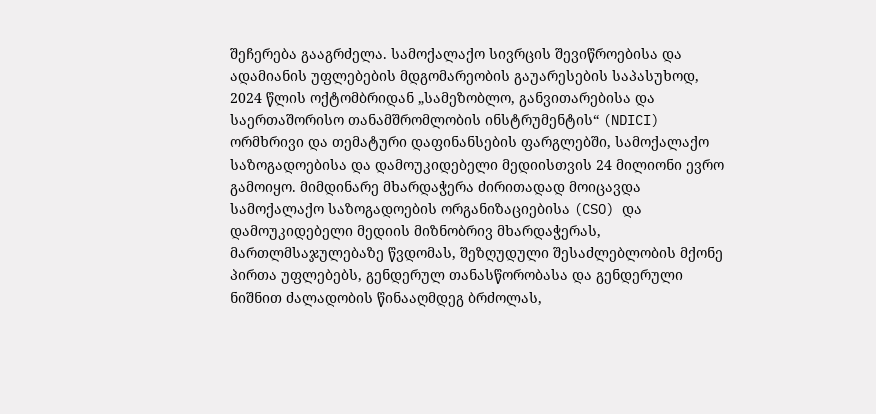შეჩერება გააგრძელა. სამოქალაქო სივრცის შევიწროებისა და ადამიანის უფლებების მდგომარეობის გაუარესების საპასუხოდ, 2024 წლის ოქტომბრიდან „სამეზობლო, განვითარებისა და საერთაშორისო თანამშრომლობის ინსტრუმენტის“ (NDICI)  ორმხრივი და თემატური დაფინანსების ფარგლებში, სამოქალაქო საზოგადოებისა და დამოუკიდებელი მედიისთვის 24 მილიონი ევრო გამოიყო. მიმდინარე მხარდაჭერა ძირითადად მოიცავდა სამოქალაქო საზოგადოების ორგანიზაციებისა (CSO) და დამოუკიდებელი მედიის მიზნობრივ მხარდაჭერას, მართლმსაჯულებაზე წვდომას, შეზღუდული შესაძლებლობის მქონე პირთა უფლებებს, გენდერულ თანასწორობასა და გენდერული ნიშნით ძალადობის წინააღმდეგ ბრძოლას,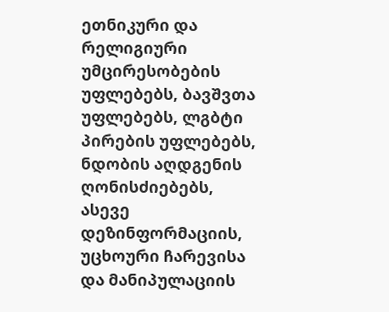ეთნიკური და რელიგიური უმცირესობების უფლებებს, ბავშვთა უფლებებს, ლგბტი პირების უფლებებს, ნდობის აღდგენის ღონისძიებებს, ასევე დეზინფორმაციის, უცხოური ჩარევისა და მანიპულაციის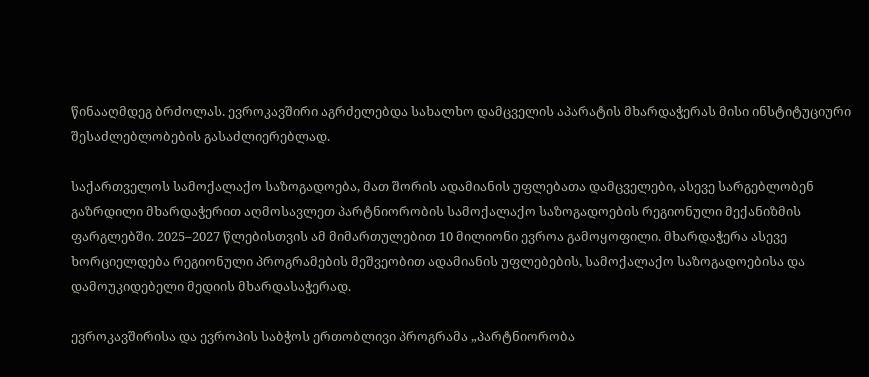წინააღმდეგ ბრძოლას. ევროკავშირი აგრძელებდა სახალხო დამცველის აპარატის მხარდაჭერას მისი ინსტიტუციური შესაძლებლობების გასაძლიერებლად.

საქართველოს სამოქალაქო საზოგადოება, მათ შორის ადამიანის უფლებათა დამცველები, ასევე სარგებლობენ გაზრდილი მხარდაჭერით აღმოსავლეთ პარტნიორობის სამოქალაქო საზოგადოების რეგიონული მექანიზმის ფარგლებში. 2025–2027 წლებისთვის ამ მიმართულებით 10 მილიონი ევროა გამოყოფილი. მხარდაჭერა ასევე ხორციელდება რეგიონული პროგრამების მეშვეობით ადამიანის უფლებების, სამოქალაქო საზოგადოებისა და დამოუკიდებელი მედიის მხარდასაჭერად.

ევროკავშირისა და ევროპის საბჭოს ერთობლივი პროგრამა „პარტნიორობა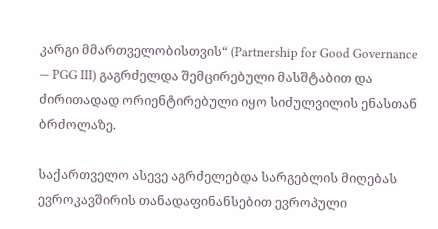კარგი მმართველობისთვის“ (Partnership for Good Governance — PGG III) გაგრძელდა შემცირებული მასშტაბით და ძირითადად ორიენტირებული იყო სიძულვილის ენასთან ბრძოლაზე.

საქართველო ასევე აგრძელებდა სარგებლის მიღებას ევროკავშირის თანადაფინანსებით ევროპული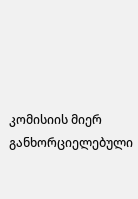კომისიის მიერ განხორციელებული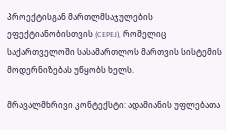პროექტისგან მართლმსაჯულების ეფექტიანობისთვის (CEPEJ), რომელიც საქართველოში სასამართლოს მართვის სისტემის მოდერნიზებას უწყობს ხელს.

მრავალმხრივი კონტექსტი: ადამიანის უფლებათა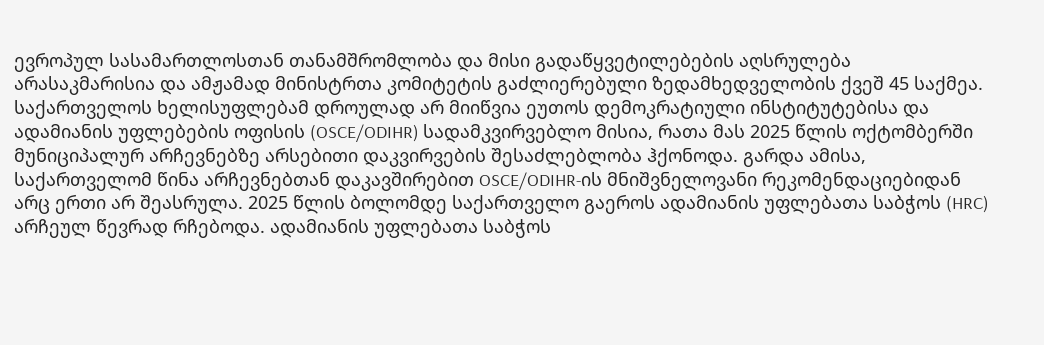ევროპულ სასამართლოსთან თანამშრომლობა და მისი გადაწყვეტილებების აღსრულება არასაკმარისია და ამჟამად მინისტრთა კომიტეტის გაძლიერებული ზედამხედველობის ქვეშ 45 საქმეა. საქართველოს ხელისუფლებამ დროულად არ მიიწვია ეუთოს დემოკრატიული ინსტიტუტებისა და ადამიანის უფლებების ოფისის (OSCE/ODIHR) სადამკვირვებლო მისია, რათა მას 2025 წლის ოქტომბერში მუნიციპალურ არჩევნებზე არსებითი დაკვირვების შესაძლებლობა ჰქონოდა. გარდა ამისა, საქართველომ წინა არჩევნებთან დაკავშირებით OSCE/ODIHR-ის მნიშვნელოვანი რეკომენდაციებიდან არც ერთი არ შეასრულა. 2025 წლის ბოლომდე საქართველო გაეროს ადამიანის უფლებათა საბჭოს (HRC) არჩეულ წევრად რჩებოდა. ადამიანის უფლებათა საბჭოს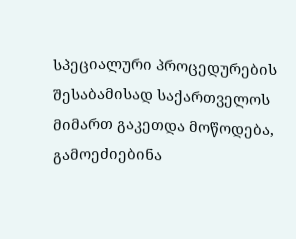სპეციალური პროცედურების შესაბამისად საქართველოს მიმართ გაკეთდა მოწოდება, გამოეძიებინა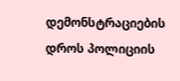დემონსტრაციების დროს პოლიციის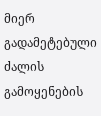მიერ გადამეტებული ძალის გამოყენების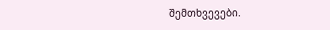შემთხვევები.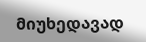მიუხედავად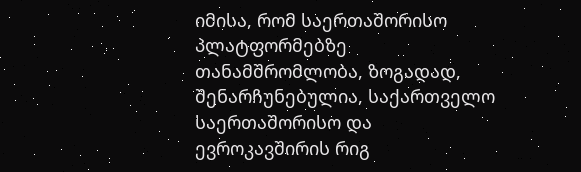იმისა, რომ საერთაშორისო პლატფორმებზე თანამშრომლობა, ზოგადად, შენარჩუნებულია, საქართველო საერთაშორისო და ევროკავშირის რიგ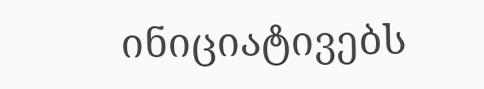ინიციატივებს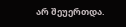არ შეუერთდა.